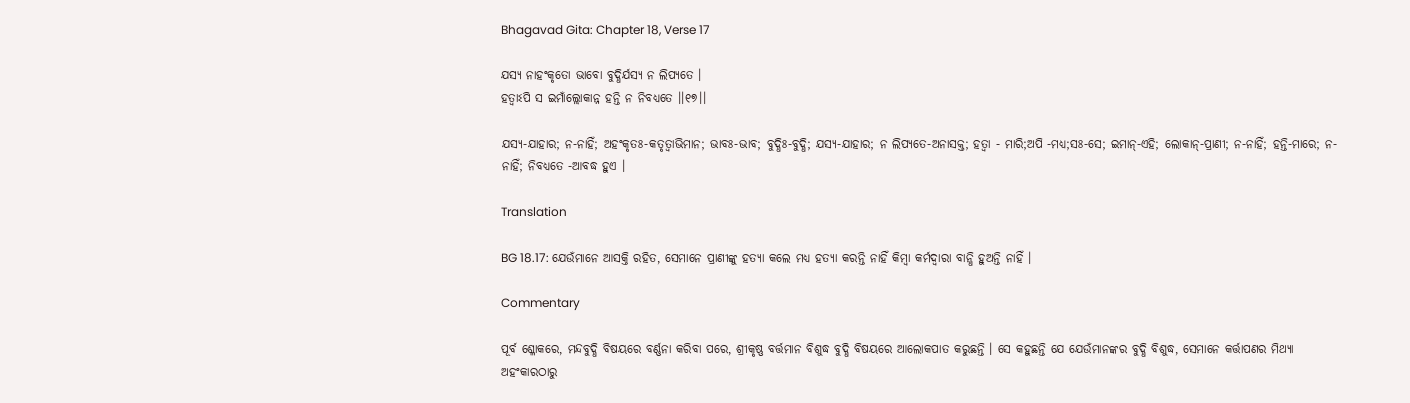Bhagavad Gita: Chapter 18, Verse 17

ଯସ୍ୟ ନାହଂକୃତୋ ଭାବୋ ବୁଦ୍ଧିର୍ଯସ୍ୟ ନ ଲିପ୍ୟତେ ।
ହତ୍ୱାଽପି ସ ଇମାଁଲ୍ଲୋକାନ୍ନ ହନ୍ତି ନ ନିବଧ୍ୟତେ ।।୧୭।।

ଯସ୍ୟ-ଯାହାର; ନ-ନାହିଁ; ଅହଂକୃତଃ-କତୃତ୍ୱାଭିମାନ; ଭାବଃ-ଭାବ; ବୁଦ୍ଧିଃ-ବୁଦ୍ଧି; ଯସ୍ୟ-ଯାହାର; ନ ଲିପ୍ୟତେ-ଅନାସକ୍ତ; ହତ୍ୱା - ମାରି;ଅପି -ମଧ୍ୟ;ସଃ-ସେ; ଇମାନ୍‌-ଏହି; ଲୋକାନ୍‌-ପ୍ରାଣୀ; ନ-ନାହିଁ; ହନ୍ତି-ମାରେ; ନ-ନାହିଁ; ନିବଧ୍ୟତେ -ଆବଦ୍ଧ ହୁଏ ।

Translation

BG 18.17: ଯେଉଁମାନେ ଆସକ୍ତି ରହିତ, ସେମାନେ ପ୍ରାଣୀଙ୍କୁ ହତ୍ୟା କଲେ ମଧ୍ୟ ହତ୍ୟା କରନ୍ତି ନାହିଁ କିମ୍ବା କର୍ମଦ୍ୱାରା ବାନ୍ଧି ହୁଅନ୍ତି ନାହିଁ ।

Commentary

ପୂର୍ବ ଶ୍ଳୋକରେ, ମନ୍ଦବୁଦ୍ଧି ବିଷୟରେ ବର୍ଣ୍ଣନା କରିବା ପରେ, ଶ୍ରୀକୃଷ୍ଣ ବର୍ତ୍ତମାନ ବିଶୁଦ୍ଧ ବୁଦ୍ଧି ବିଷୟରେ ଆଲୋକପାତ କରୁଛନ୍ତି । ସେ କହୁଛନ୍ତି ଯେ ଯେଉଁମାନଙ୍କର ବୁଦ୍ଧି ବିଶୁଦ୍ଧ, ସେମାନେ କର୍ତ୍ତାପଣର ମିଥ୍ୟା ଅହଂକାରଠାରୁ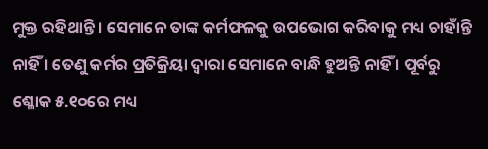ମୁକ୍ତ ରହିଥାନ୍ତି । ସେମାନେ ତାଙ୍କ କର୍ମଫଳକୁ ଉପଭୋଗ କରିବାକୁ ମଧ୍ୟ ଚାହାଁନ୍ତି ନାହିଁ । ତେଣୁ କର୍ମର ପ୍ରତିକ୍ରିୟା ଦ୍ୱାରା ସେମାନେ ବାନ୍ଧି ହୁଅନ୍ତି ନାହିଁ । ପୂର୍ବରୁ ଶ୍ଳୋକ ୫.୧୦ରେ ମଧ୍ୟ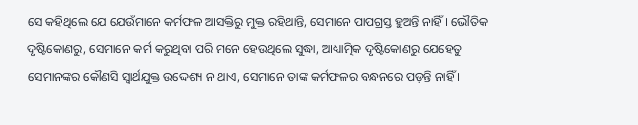ସେ କହିଥିଲେ ଯେ ଯେଉଁମାନେ କର୍ମଫଳ ଆସକ୍ତିରୁ ମୁକ୍ତ ରହିଥାନ୍ତି, ସେମାନେ ପାପଗ୍ରସ୍ତ ହୁଅନ୍ତି ନାହିଁ । ଭୌତିକ ଦୃଷ୍ଟିକୋଣରୁ, ସେମାନେ କର୍ମ କରୁଥିବା ପରି ମନେ ହେଉଥିଲେ ସୁଦ୍ଧା, ଆଧ୍ୟାତ୍ମିକ ଦୃଷ୍ଟିକୋଣରୁ ଯେହେତୁ ସେମାନଙ୍କର କୌଣସି ସ୍ୱାର୍ଥଯୁକ୍ତ ଉଦ୍ଦେଶ୍ୟ ନ ଥାଏ, ସେମାନେ ତାଙ୍କ କର୍ମଫଳର ବନ୍ଧନରେ ପଡ଼ନ୍ତି ନାହିଁ ।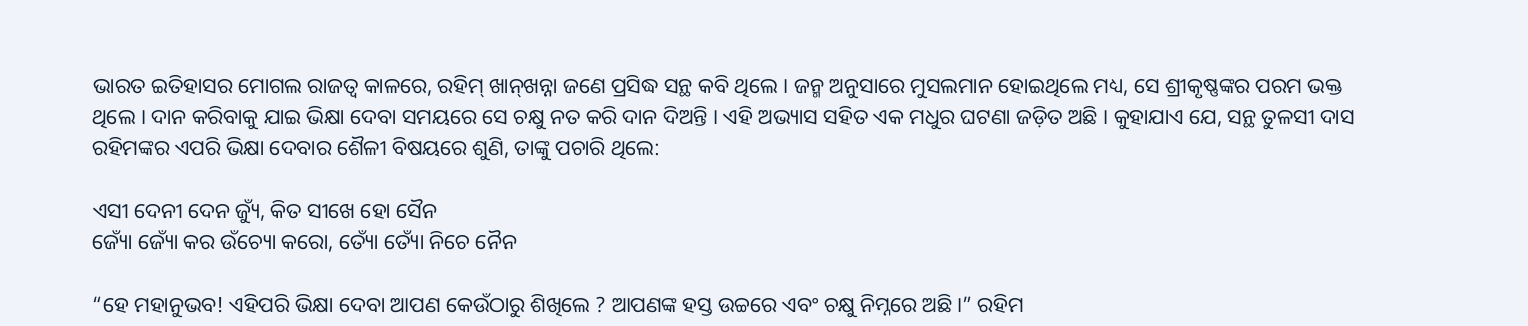ଭାରତ ଇତିହାସର ମୋଗଲ ରାଜତ୍ୱ କାଳରେ, ରହିମ୍ ଖାନ୍‌ଖନ୍ନା ଜଣେ ପ୍ରସିଦ୍ଧ ସନ୍ଥ କବି ଥିଲେ । ଜନ୍ମ ଅନୁସାରେ ମୁସଲମାନ ହୋଇଥିଲେ ମଧ୍ୟ, ସେ ଶ୍ରୀକୃଷ୍ଣଙ୍କର ପରମ ଭକ୍ତ ଥିଲେ । ଦାନ କରିବାକୁ ଯାଇ ଭିକ୍ଷା ଦେବା ସମୟରେ ସେ ଚକ୍ଷୁ ନତ କରି ଦାନ ଦିଅନ୍ତି । ଏହି ଅଭ୍ୟାସ ସହିତ ଏକ ମଧୁର ଘଟଣା ଜଡ଼ିତ ଅଛି । କୁହାଯାଏ ଯେ, ସନ୍ଥ ତୁଳସୀ ଦାସ ରହିମଙ୍କର ଏପରି ଭିକ୍ଷା ଦେବାର ଶୈଳୀ ବିଷୟରେ ଶୁଣି, ତାଙ୍କୁ ପଚାରି ଥିଲେ:

ଏସୀ ଦେନୀ ଦେନ ଜ୍ୟୁଁ, କିତ ସୀଖେ ହୋ ସୈନ
ଜ୍ୟୋଁ ଜ୍ୟୋଁ କର ଉଁଚ୍ୟୋ କରୋ, ତ୍ୟୋଁ ତ୍ୟୋଁ ନିଚେ ନୈନ

“ହେ ମହାନୁଭବ! ଏହିପରି ଭିକ୍ଷା ଦେବା ଆପଣ କେଉଁଠାରୁ ଶିଖିଲେ ? ଆପଣଙ୍କ ହସ୍ତ ଉଚ୍ଚରେ ଏବଂ ଚକ୍ଷୁ ନିମ୍ନରେ ଅଛି ।” ରହିମ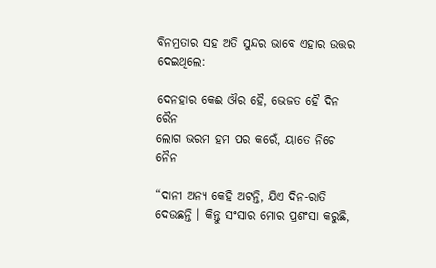ବିନମ୍ରତାର ସହ ଅତି ସୁନ୍ଦର ଭାବେ ଏହାର ଉତ୍ତର ଦେଇଥିଲେ:

ଦେନହାର କେଈ ଔର ହୈ, ଭେଜତ ହୈ ଦିନ ରୈନ
ଲୋଗ ଭରମ ହମ ପର କରେଁ, ୟାତେ ନିଚେ ନୈନ

“ଦାନୀ ଅନ୍ୟ କେହି ଅଟନ୍ତି, ଯିଏ ଦିନ-ରାତି ଦେଉଛନ୍ତି । କିନ୍ତୁ ସଂସାର ମୋର ପ୍ରଶଂସା କରୁଛି,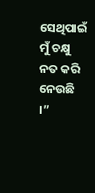ସେଥିପାଇଁ ମୁଁ ଚକ୍ଷୁ ନତ କରି ନେଉଛି ।”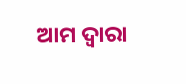ଆମ ଦ୍ୱାରା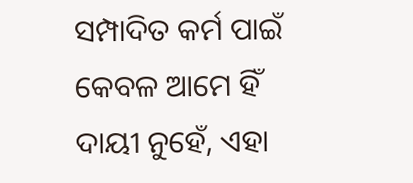ସମ୍ପାଦିତ କର୍ମ ପାଇଁ କେବଳ ଆମେ ହିଁ ଦାୟୀ ନୁହେଁ, ଏହା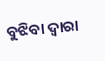ବୁଝିବା ଦ୍ୱାରା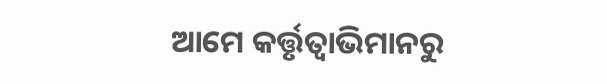ଆମେ କର୍ତ୍ତୃତ୍ୱାଭିମାନରୁ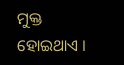ମୁକ୍ତ ହୋଇଥାଏ ।